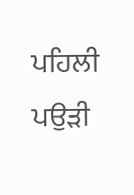ਪਹਿਲੀ ਪਉੜੀ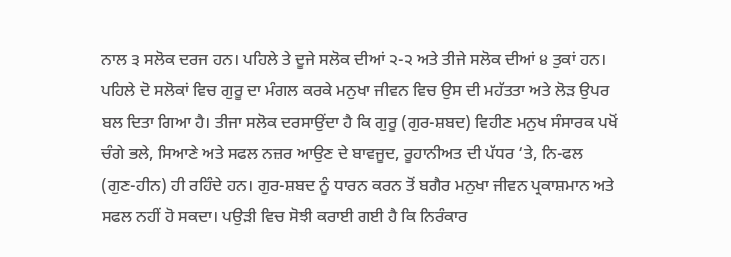ਨਾਲ ੩ ਸਲੋਕ ਦਰਜ ਹਨ। ਪਹਿਲੇ ਤੇ ਦੂਜੇ ਸਲੋਕ ਦੀਆਂ ੨-੨ ਅਤੇ ਤੀਜੇ ਸਲੋਕ ਦੀਆਂ ੪ ਤੁਕਾਂ ਹਨ। ਪਹਿਲੇ ਦੋ ਸਲੋਕਾਂ ਵਿਚ ਗੁਰੂ ਦਾ ਮੰਗਲ ਕਰਕੇ ਮਨੁਖਾ ਜੀਵਨ ਵਿਚ ਉਸ ਦੀ ਮਹੱਤਤਾ ਅਤੇ ਲੋੜ ਉਪਰ ਬਲ ਦਿਤਾ ਗਿਆ ਹੈ। ਤੀਜਾ ਸਲੋਕ ਦਰਸਾਉਂਦਾ ਹੈ ਕਿ ਗੁਰੂ (ਗੁਰ-ਸ਼ਬਦ) ਵਿਹੀਣ ਮਨੁਖ ਸੰਸਾਰਕ ਪਖੋਂ ਚੰਗੇ ਭਲੇ, ਸਿਆਣੇ ਅਤੇ ਸਫਲ ਨਜ਼ਰ ਆਉਣ ਦੇ ਬਾਵਜੂਦ, ਰੂਹਾਨੀਅਤ ਦੀ ਪੱਧਰ ‘ਤੇ, ਨਿ-ਫਲ (ਗੁਣ-ਹੀਨ) ਹੀ ਰਹਿੰਦੇ ਹਨ। ਗੁਰ-ਸ਼ਬਦ ਨੂੰ ਧਾਰਨ ਕਰਨ ਤੋਂ ਬਗੈਰ ਮਨੁਖਾ ਜੀਵਨ ਪ੍ਰਕਾਸ਼ਮਾਨ ਅਤੇ ਸਫਲ ਨਹੀਂ ਹੋ ਸਕਦਾ। ਪਉੜੀ ਵਿਚ ਸੋਝੀ ਕਰਾਈ ਗਈ ਹੈ ਕਿ ਨਿਰੰਕਾਰ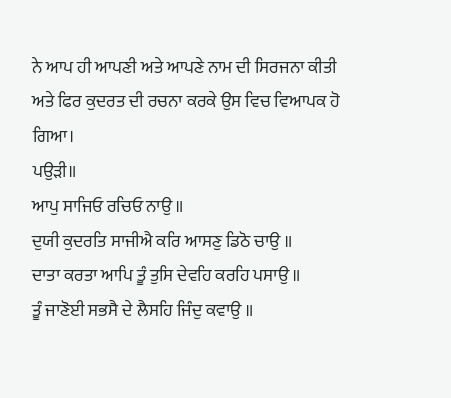ਨੇ ਆਪ ਹੀ ਆਪਣੀ ਅਤੇ ਆਪਣੇ ਨਾਮ ਦੀ ਸਿਰਜਨਾ ਕੀਤੀ ਅਤੇ ਫਿਰ ਕੁਦਰਤ ਦੀ ਰਚਨਾ ਕਰਕੇ ਉਸ ਵਿਚ ਵਿਆਪਕ ਹੋ ਗਿਆ।
ਪਉੜੀ॥
ਆਪੁ ਸਾਜਿਓ ਰਚਿਓ ਨਾਉ ॥
ਦੁਯੀ ਕੁਦਰਤਿ ਸਾਜੀਐ ਕਰਿ ਆਸਣੁ ਡਿਠੋ ਚਾਉ ॥
ਦਾਤਾ ਕਰਤਾ ਆਪਿ ਤੂੰ ਤੁਸਿ ਦੇਵਹਿ ਕਰਹਿ ਪਸਾਉ ॥
ਤੂੰ ਜਾਣੋਈ ਸਭਸੈ ਦੇ ਲੈਸਹਿ ਜਿੰਦੁ ਕਵਾਉ ॥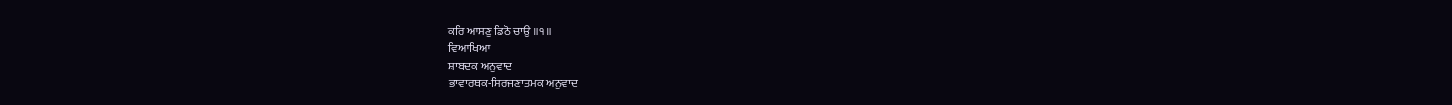ਕਰਿ ਆਸਣੁ ਡਿਠੋ ਚਾਉ ॥੧॥
ਵਿਆਖਿਆ
ਸ਼ਾਬਦਕ ਅਨੁਵਾਦ
ਭਾਵਾਰਥਕ-ਸਿਰਜਣਾਤਮਕ ਅਨੁਵਾਦ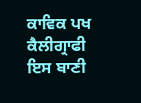ਕਾਵਿਕ ਪਖ
ਕੈਲੀਗ੍ਰਾਫੀ
ਇਸ ਬਾਣੀ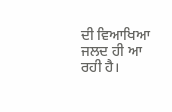ਦੀ ਵਿਆਖਿਆ ਜਲਦ ਹੀ ਆ ਰਹੀ ਹੈ।